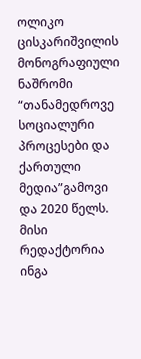ოლიკო ცისკარიშვილის მონოგრაფიული ნაშრომი “თანამედროვე სოციალური პროცესები და ქართული მედია”გამოვი და 2020 წელს. მისი რედაქტორია ინგა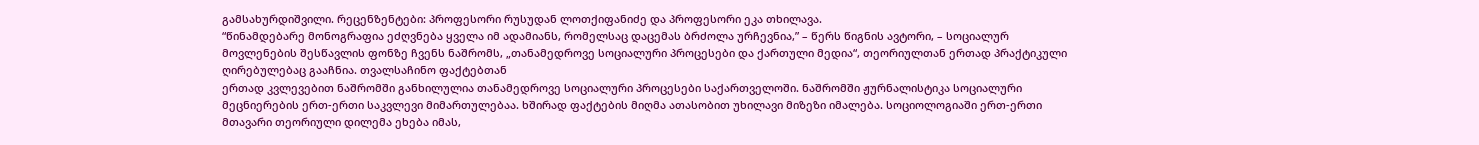გამსახურდიშვილი. რეცენზენტები: პროფესორი რუსუდან ლოთქიფანიძე და პროფესორი ეკა თხილავა.
“წინამდებარე მონოგრაფია ეძღვნება ყველა იმ ადამიანს, რომელსაც დაცემას ბრძოლა ურჩევნია,” – წერს წიგნის ავტორი, – სოციალურ მოვლენების შესწავლის ფონზე ჩვენს ნაშრომს, „თანამედროვე სოციალური პროცესები და ქართული მედია“, თეორიულთან ერთად პრაქტიკული ღირებულებაც გააჩნია. თვალსაჩინო ფაქტებთან
ერთად კვლევებით ნაშრომში განხილულია თანამედროვე სოციალური პროცესები საქართველოში. ნაშრომში ჟურნალისტიკა სოციალური მეცნიერების ერთ-ერთი საკვლევი მიმართულებაა. ხშირად ფაქტების მიღმა ათასობით უხილავი მიზეზი იმალება. სოციოლოგიაში ერთ-ერთი მთავარი თეორიული დილემა ეხება იმას,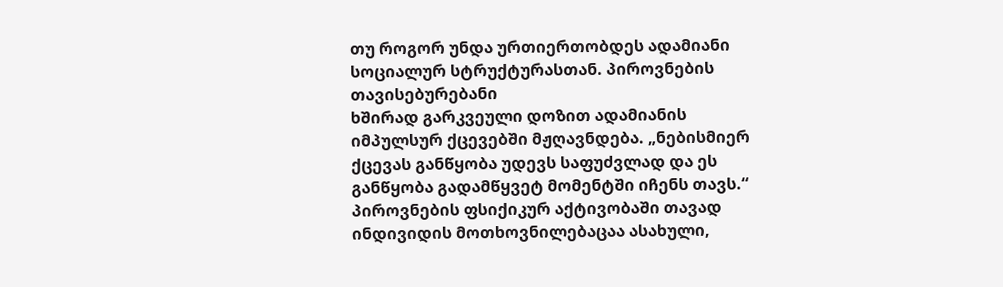თუ როგორ უნდა ურთიერთობდეს ადამიანი სოციალურ სტრუქტურასთან. პიროვნების თავისებურებანი
ხშირად გარკვეული დოზით ადამიანის იმპულსურ ქცევებში მჟღავნდება. „ნებისმიერ ქცევას განწყობა უდევს საფუძვლად და ეს განწყობა გადამწყვეტ მომენტში იჩენს თავს.“ პიროვნების ფსიქიკურ აქტივობაში თავად ინდივიდის მოთხოვნილებაცაა ასახული,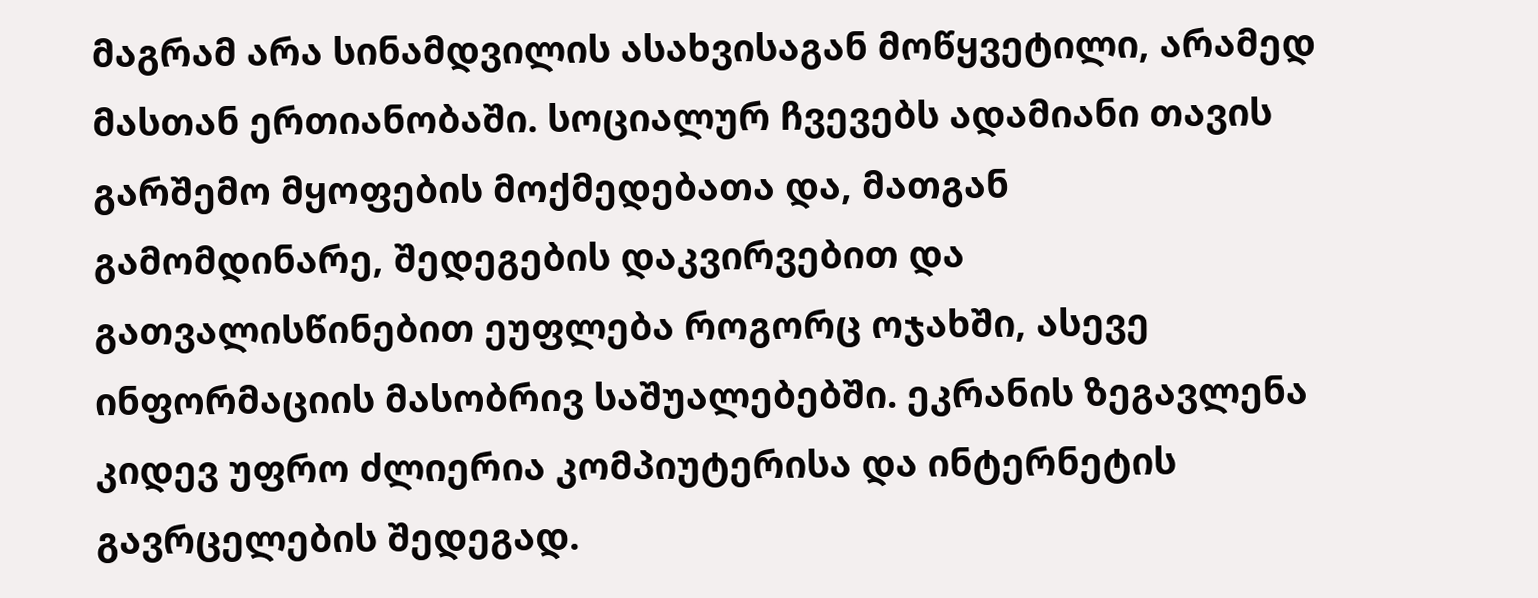მაგრამ არა სინამდვილის ასახვისაგან მოწყვეტილი, არამედ
მასთან ერთიანობაში. სოციალურ ჩვევებს ადამიანი თავის გარშემო მყოფების მოქმედებათა და, მათგან
გამომდინარე, შედეგების დაკვირვებით და გათვალისწინებით ეუფლება როგორც ოჯახში, ასევე ინფორმაციის მასობრივ საშუალებებში. ეკრანის ზეგავლენა კიდევ უფრო ძლიერია კომპიუტერისა და ინტერნეტის გავრცელების შედეგად.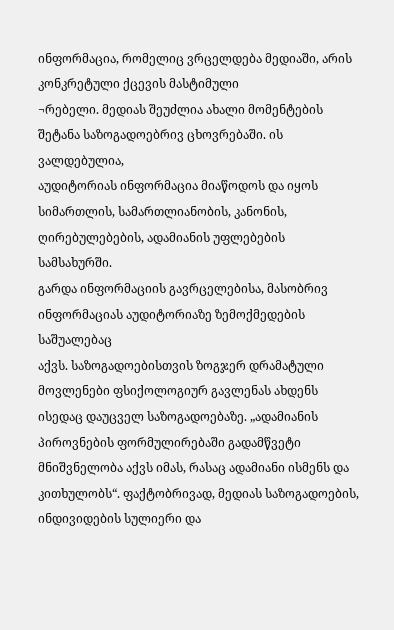ინფორმაცია, რომელიც ვრცელდება მედიაში, არის კონკრეტული ქცევის მასტიმული
¬რებელი. მედიას შეუძლია ახალი მომენტების შეტანა საზოგადოებრივ ცხოვრებაში. ის ვალდებულია,
აუდიტორიას ინფორმაცია მიაწოდოს და იყოს სიმართლის, სამართლიანობის, კანონის, ღირებულებების, ადამიანის უფლებების სამსახურში.
გარდა ინფორმაციის გავრცელებისა, მასობრივ ინფორმაციას აუდიტორიაზე ზემოქმედების საშუალებაც
აქვს. საზოგადოებისთვის ზოგჯერ დრამატული მოვლენები ფსიქოლოგიურ გავლენას ახდენს ისედაც დაუცველ საზოგადოებაზე. „ადამიანის პიროვნების ფორმულირებაში გადამწვეტი მნიშვნელობა აქვს იმას, რასაც ადამიანი ისმენს და კითხულობს“. ფაქტობრივად, მედიას საზოგადოების, ინდივიდების სულიერი და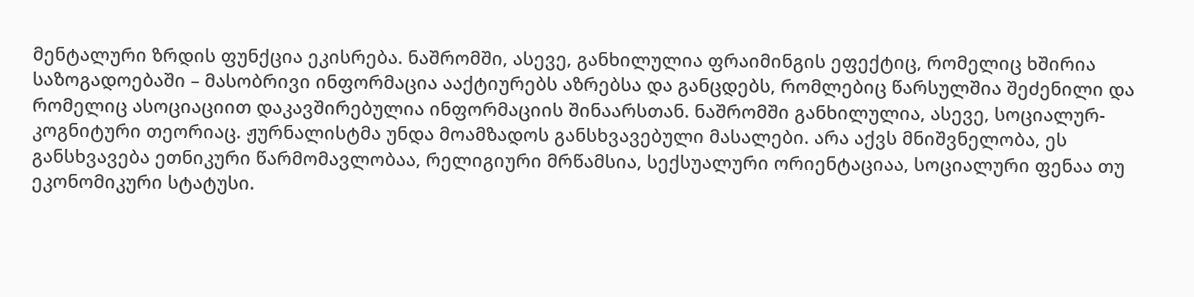მენტალური ზრდის ფუნქცია ეკისრება. ნაშრომში, ასევე, განხილულია ფრაიმინგის ეფექტიც, რომელიც ხშირია საზოგადოებაში – მასობრივი ინფორმაცია ააქტიურებს აზრებსა და განცდებს, რომლებიც წარსულშია შეძენილი და რომელიც ასოციაციით დაკავშირებულია ინფორმაციის შინაარსთან. ნაშრომში განხილულია, ასევე, სოციალურ-კოგნიტური თეორიაც. ჟურნალისტმა უნდა მოამზადოს განსხვავებული მასალები. არა აქვს მნიშვნელობა, ეს განსხვავება ეთნიკური წარმომავლობაა, რელიგიური მრწამსია, სექსუალური ორიენტაციაა, სოციალური ფენაა თუ ეკონომიკური სტატუსი.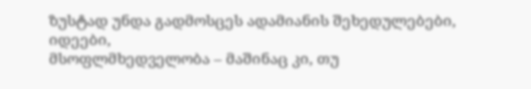ზუსტად უნდა გადმოსცეს ადამიანის შეხედულებები, იდეები,
მსოფლმხედველობა – მაშინაც კი, თუ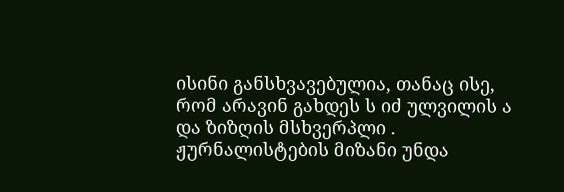ისინი განსხვავებულია, თანაც ისე, რომ არავინ გახდეს ს იძ ულვილის ა და ზიზღის მსხვერპლი . ჟურნალისტების მიზანი უნდა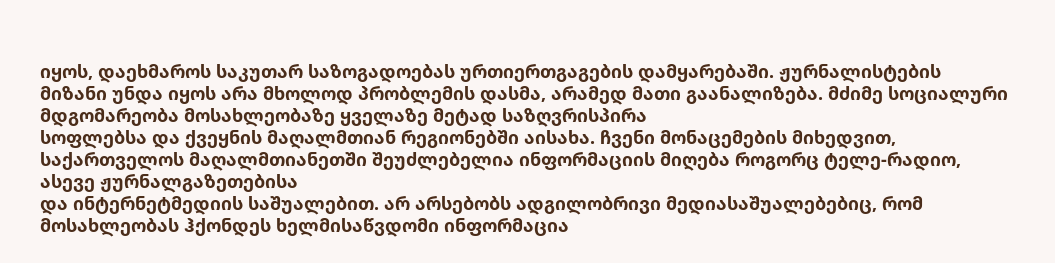იყოს, დაეხმაროს საკუთარ საზოგადოებას ურთიერთგაგების დამყარებაში. ჟურნალისტების მიზანი უნდა იყოს არა მხოლოდ პრობლემის დასმა, არამედ მათი გაანალიზება. მძიმე სოციალური მდგომარეობა მოსახლეობაზე ყველაზე მეტად საზღვრისპირა
სოფლებსა და ქვეყნის მაღალმთიან რეგიონებში აისახა. ჩვენი მონაცემების მიხედვით, საქართველოს მაღალმთიანეთში შეუძლებელია ინფორმაციის მიღება როგორც ტელე-რადიო, ასევე ჟურნალგაზეთებისა
და ინტერნეტმედიის საშუალებით. არ არსებობს ადგილობრივი მედიასაშუალებებიც, რომ მოსახლეობას ჰქონდეს ხელმისაწვდომი ინფორმაცია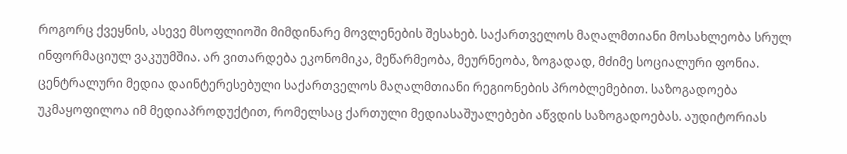როგორც ქვეყნის, ასევე მსოფლიოში მიმდინარე მოვლენების შესახებ. საქართველოს მაღალმთიანი მოსახლეობა სრულ ინფორმაციულ ვაკუუმშია. არ ვითარდება ეკონომიკა, მეწარმეობა, მეურნეობა, ზოგადად, მძიმე სოციალური ფონია. ცენტრალური მედია დაინტერესებული საქართველოს მაღალმთიანი რეგიონების პრობლემებით. საზოგადოება უკმაყოფილოა იმ მედიაპროდუქტით, რომელსაც ქართული მედიასაშუალებები აწვდის საზოგადოებას. აუდიტორიას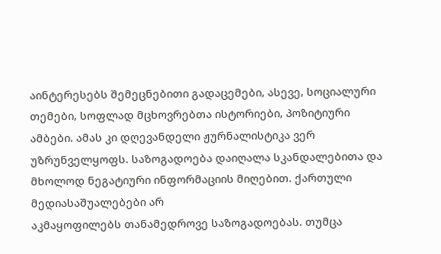აინტერესებს შემეცნებითი გადაცემები, ასევე, სოციალური თემები, სოფლად მცხოვრებთა ისტორიები, პოზიტიური ამბები. ამას კი დღევანდელი ჟურნალისტიკა ვერ უზრუნველყოფს. საზოგადოება დაიღალა სკანდალებითა და მხოლოდ ნეგატიური ინფორმაციის მიღებით. ქართული მედიასაშუალებები არ
აკმაყოფილებს თანამედროვე საზოგადოებას. თუმცა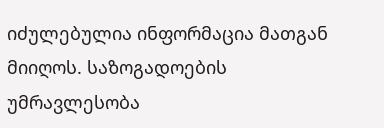იძულებულია ინფორმაცია მათგან მიიღოს. საზოგადოების უმრავლესობა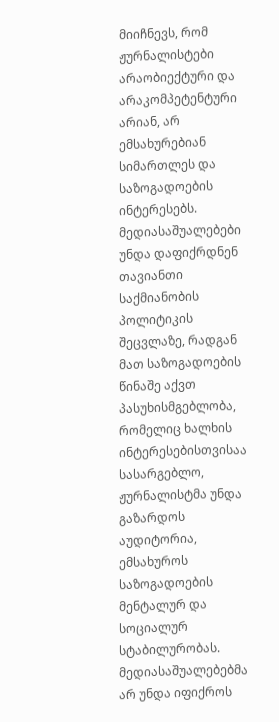მიიჩნევს, რომ ჟურნალისტები არაობიექტური და არაკომპეტენტური
არიან, არ ემსახურებიან სიმართლეს და საზოგადოების ინტერესებს. მედიასაშუალებები უნდა დაფიქრდნენ თავიანთი საქმიანობის პოლიტიკის შეცვლაზე, რადგან მათ საზოგადოების წინაშე აქვთ პასუხისმგებლობა, რომელიც ხალხის ინტერესებისთვისაა სასარგებლო, ჟურნალისტმა უნდა გაზარდოს აუდიტორია, ემსახუროს საზოგადოების მენტალურ და სოციალურ სტაბილურობას.
მედიასაშუალებებმა არ უნდა იფიქროს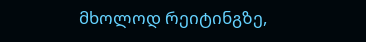მხოლოდ რეიტინგზე,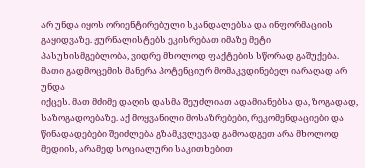არ უნდა იყოს ორიენტირებული სკანდალებსა და ინფორმაციის გაყიდვაზე. ჟურნალისტებს ეკისრებათ იმაზე მეტი პასუხისმგებლობა, ვიდრე მხოლოდ ფაქტების სწორად გაშუქება. მათი გადმოცემის მანერა პოტენციურ მომაკვდინებელ იარაღად არ უნდა
იქცეს. მათ მძიმე დაღის დასმა შეუძლიათ ადამიანებსა და, ზოგადად, საზოგადოებაზე. აქ მოყვანილი მოსაზრებები, რეკომენდაციები და წინადადებები შეიძლება გზამკვლევად გამოადგეთ არა მხოლოდ მედიის, არამედ სოციალური საკითხებით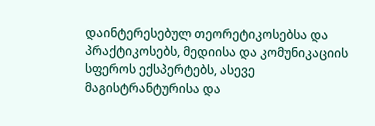დაინტერესებულ თეორეტიკოსებსა და პრაქტიკოსებს, მედიისა და კომუნიკაციის სფეროს ექსპერტებს, ასევე მაგისტრანტურისა და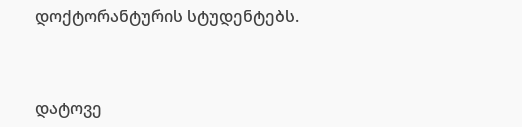დოქტორანტურის სტუდენტებს.



დატოვე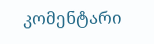კომენტარი